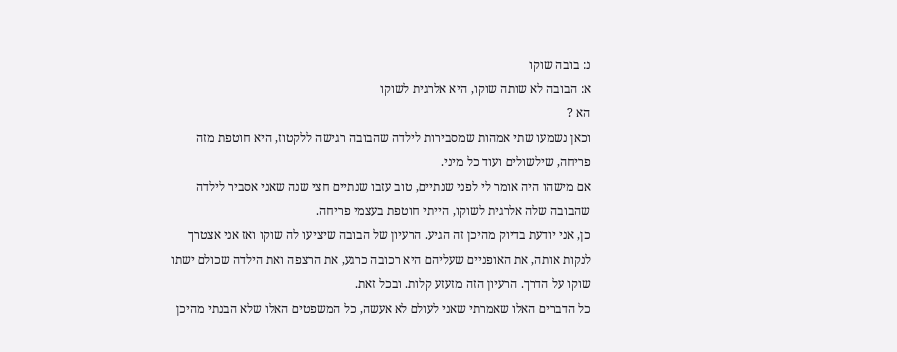נ: בובה שוקו
א: הבובה לא שותה שוקו, היא אלרגית לשוקו
הא ?
וכאן נשמעו שתי אמהות שמסבירות לילדה שהבובה רגישה ללקטוז, היא חוטפת מזה פריחה, שילשולים ועוד כל מיני.
אם מישהו היה אומר לי לפני שנתיים, טוב עזבו שנתיים חצי שנה שאני אסביר לילדה שהבובה שלה אלרגית לשוקו, הייתי חוטפת בעצמי פריחה.
כן, אני יודעת בדיוק מהיכן זה הגיע. הרעיון של הבובה שיציעו לה שוקו ואז אני אצטרך לנקות אותה, את האופניים שעליהם היא רכובה כרגע, את הרצפה ואת הילדה שכולם ישתו שוקו על הדרך. הרעיון הזה מזעזע קלות. ובכל זאת.
כל הדברים האלו שאמרתי שאני לעולם לא אעשה, כל המשפטים האלו שלא הבנתי מהיכן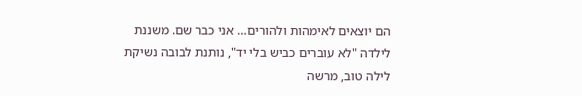הם יוצאים לאימהות ולהורים… אני כבר שם. משננת לילדה "לא עוברים כביש בלי יד", נותנת לבובה נשיקת לילה טוב, מרשה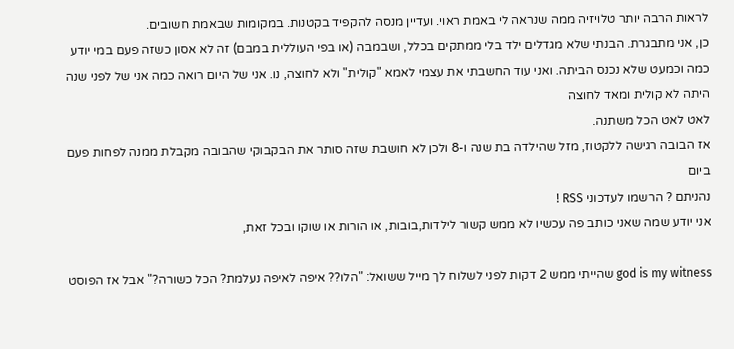לראות הרבה יותר טלויזיה ממה שנראה לי באמת ראוי. ועדיין מנסה להקפיד בקטנות. במקומות שבאמת חשובים.
כן, אני מתבגרת. הבנתי שלא מגדלים ילד בלי ממתקים בכלל, ושבמבה (או בפי העוללית במבם) זה לא אסון כשזה פעם במי יודע כמה וכמעט שלא נכנס הביתה. ואני עוד החשבתי את עצמי לאמא "קולית" ולא לחוצה, נו. אני של היום רואה כמה אני של לפני שנה היתה לא קולית ומאד לחוצה
לאט לאט הכל משתנה.
אז הבובה רגישה ללקטוז, מזל שהילדה בת שנה ו-8 ולכן לא חושבת שזה סותר את הבקבוקי שהבובה מקבלת ממנה לפחות פעם ביום
נהניתם ? הרשמו לעדכוני RSS !
אני יודע שמה שאני כותב פה עכשיו לא ממש קשור לילדות,בובות, או הורות או שוקו ובכל זאת,

god is my witness שהייתי ממש 2 דקות לפני לשלוח לך מייל ששואל: "הלו?? איפה לאיפה נעלמת? הכל כשורה?" אבל אז הפוסט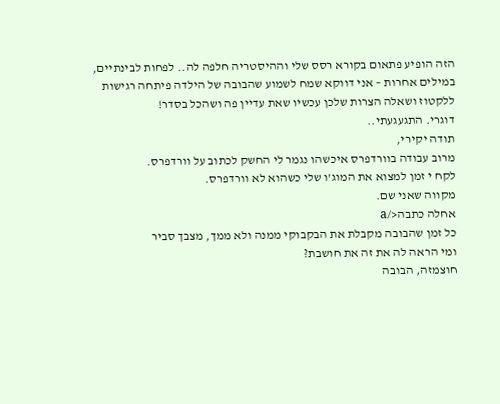הזה הופיע פתאום בקורא רסס שלי וההיסטריה חלפה לה.. לפחות לבינתיים,
במילים אחרות – אני דווקא שמח לשמוע שהבובה של הילדה פיתחה רגישות ללקטוז ושאלה הצרות שלכן עכשיו שאת עדיין פה ושהכל בסדר!
דוגרי. התגעגעתי..
תודה יקירי,
מרוב עבודה בוורדפרס איכשהו נגמר לי החשק לכתוב על וורדפרס.
לקח י זמן למצוא את המוג'ו שלי כשהוא לא וורדפרס.
מקווה שאני שם.
אחלה כתבה</a
כל זמן שהבובה מקבלת את הבקבוקי ממנה ולא ממך, מצבך סביר
ומי הראה לה את זה את חושבת?
חוצמזה, הבובה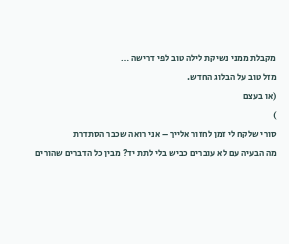מקבלת ממני נשיקת לילה טוב לפי דרישה …
מזל טוב על הבלוג החדש.
(או בעצם
)
סורי שלקח לי זמן לחזור אלייך – אני רואה שכבר הסתדרת
מה הבעיה עם לא עוברים כביש בלי לתת יד? מבין כל הדברים שהורים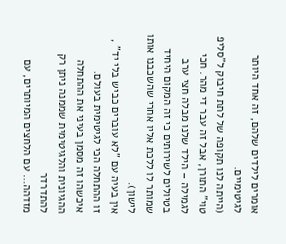אומרים לילדים שלהם, זה אחד היותר לגיטימיים.
(הייתה לנו תקופה של לתת חיבוק ל"סליפ טוי" התורן, אבל זה עבר די מהר. חכי לגמילה – הילד שלנו מבלה חצי ערב בטיולים לשירותים כי זה המקום היחיד שמותר לו ללכת אליו אחרי שהשכבנו אותו לישון).
אין בעיה עם "לא עוברים כביש בלי יד" , זו ההתחלה הכי לגיטימית בעולם.
איכשהו זה מסמן בעיני את ההתחלה ההגיונית והלגיטימית שממנה ניתן רק להתדרדר
מזדהה… עם הלחצים המיותרים, עם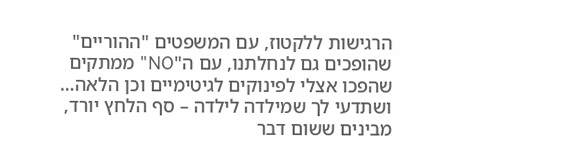הרגישות ללקטוז, עם המשפטים "ההוריים" שהופכים גם לנחלתנו, עם ה"NO" ממתקים שהפכו אצלי לפינוקים לגיטימיים וכן הלאה…
ושתדעי לך שמילדה לילדה – סף הלחץ יורד, מבינים ששום דבר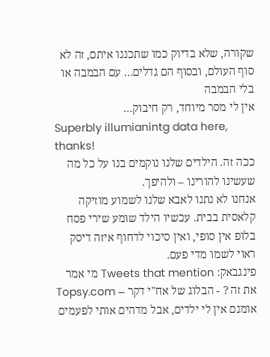שקורה, שלא בדיוק כמו שתכננו איתם, זה לא סוף העולם, ובסוף הם גדלים… עם הבמבה או בלי הבמבה
אין לי מסר מיוחד, רק חיבוק…
Superbly illumianintg data here, thanks!
ככה זה. הילדים שלנו נוקמים בנו על כל מה שעשינו להורינו – ולהיפך.
אנחנו לא נתנו לאבא שלנו לשמוע מוזיקה קלאסית בבית. עכשיו הילד שומע שירי פסח בלופ אין סופי, ואין סיכוי לדחוף איזה דיסק ראוי לשמו מדי פעם.
פינגבאק: Tweets that mention מי אמר את זה ? - הבלוג של אח"י דקר -- Topsy.com
אומנם אין לי ילדים, אבל מדהים אותי לפעמים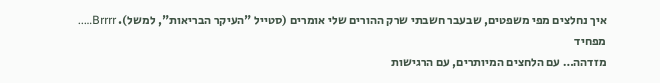איך נחלצים מפי משפטים, שבעבר חשבתי שרק ההורים שלי אומרים (סטייל "העיקר הבריאות", למשל). Brrrr….. מפחיד
מזדהה… עם הלחצים המיותרים, עם הרגישות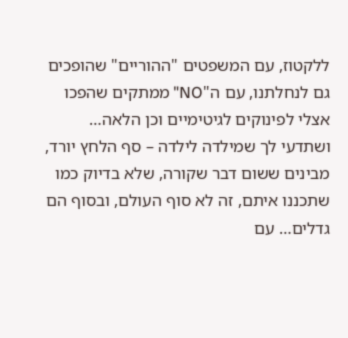ללקטוז, עם המשפטים "ההוריים" שהופכים גם לנחלתנו, עם ה"NO" ממתקים שהפכו אצלי לפינוקים לגיטימיים וכן הלאה… ושתדעי לך שמילדה לילדה – סף הלחץ יורד, מבינים ששום דבר שקורה, שלא בדיוק כמו שתכננו איתם, זה לא סוף העולם, ובסוף הם גדלים… עם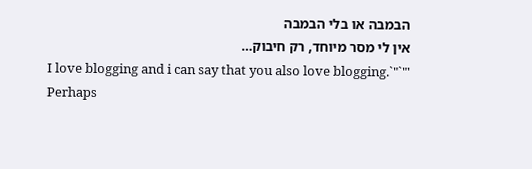הבמבה או בלי הבמבה
אין לי מסר מיוחד, רק חיבוק…
I love blogging and i can say that you also love blogging.`"`"'
Perhaps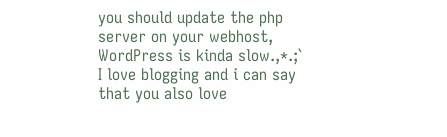you should update the php server on your webhost, WordPress is kinda slow.,*.;`
I love blogging and i can say that you also love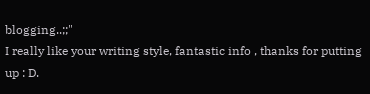blogging..;;"
I really like your writing style, fantastic info , thanks for putting up : D.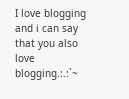I love blogging and i can say that you also love blogging.:.:`~